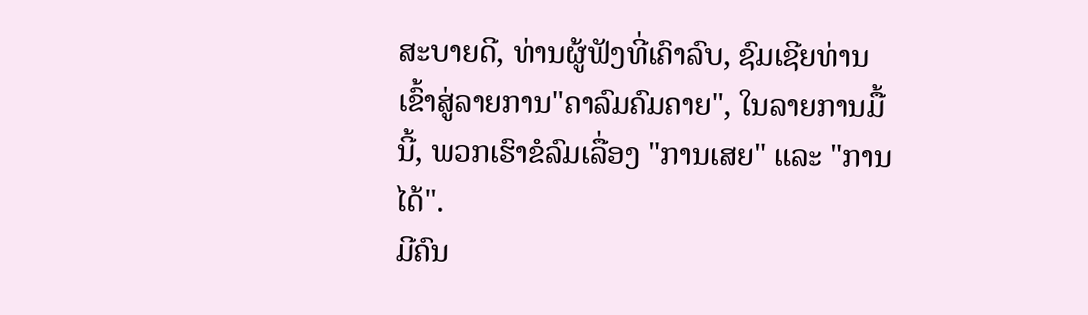ສະບາຍດີ, ທ່ານຜູ້ຟັງທີ່ເຄົາລົບ, ຊົມເຊີຍທ່ານເຂົ້າສູ່ລາຍການ"ຄາລົມຄົມຄາຍ", ໃນລາຍການມື້ນີ້, ພວກເຮົາຂໍລົມເລື່ອງ "ການເສຍ" ແລະ "ການໄດ້".
ມີຄົນ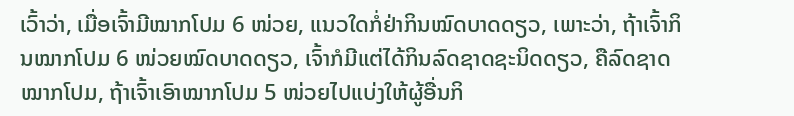ເວົ້າວ່າ, ເມື່ອເຈົ້າມີໝາກໂປມ 6 ໜ່ວຍ, ແນວໃດກໍ່ຢ່າກິນໝົດບາດດຽວ, ເພາະວ່າ, ຖ້າເຈົ້າກິນໝາກໂປມ 6 ໜ່ວຍໝົດບາດດຽວ, ເຈົ້າກໍມີແຕ່ໄດ້ກິນລົດຊາດຊະນິດດຽວ, ຄືລົດຊາດໝາກໂປມ, ຖ້າເຈົ້າເອົາໝາກໂປມ 5 ໜ່ວຍໄປແບ່ງໃຫ້ຜູ້ອື່ນກິ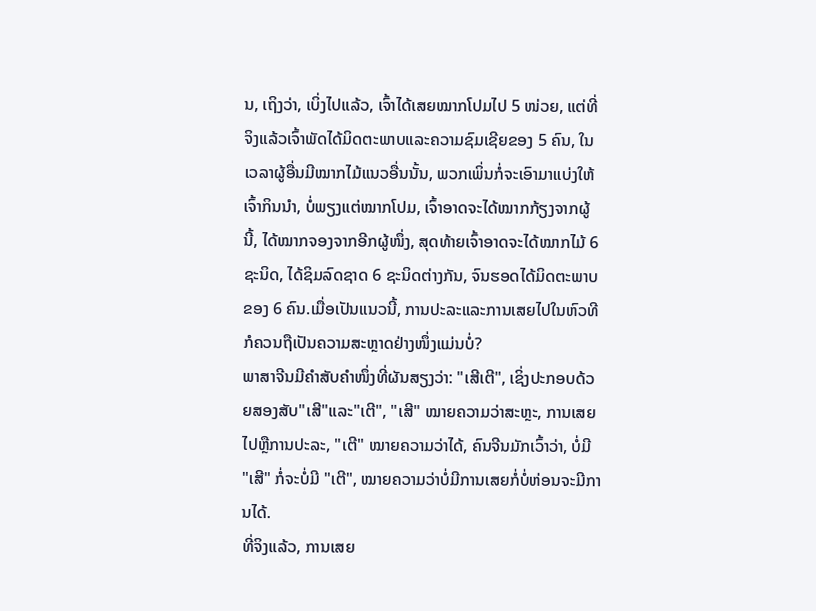ນ, ເຖິງວ່າ, ເບິ່ງໄປແລ້ວ, ເຈົ້າໄດ້ເສຍໝາກໂປມໄປ 5 ໜ່ວຍ, ແຕ່ທີ່ຈິງແລ້ວເຈົ້າພັດໄດ້ມິດຕະພາບແລະຄວາມຊົມເຊີຍຂອງ 5 ຄົນ, ໃນເວລາຜູ້ອື່ນມີໝາກໄມ້ແນວອື່ນນັ້ນ, ພວກເພິ່ນກໍ່ຈະເອົາມາແບ່ງໃຫ້ເຈົ້າກິນນຳ, ບໍ່ພຽງແຕ່ໝາກໂປມ, ເຈົ້າອາດຈະໄດ້ໝາກກ້ຽງຈາກຜູ້ນີ້, ໄດ້ໝາກຈອງຈາກອີກຜູ້ໜຶ່ງ, ສຸດທ້າຍເຈົ້າອາດຈະໄດ້ໝາກໄມ້ 6 ຊະນິດ, ໄດ້ຊິມລົດຊາດ 6 ຊະນິດຕ່າງກັນ, ຈົນຮອດໄດ້ມິດຕະພາບຂອງ 6 ຄົນ.ເມື່ອເປັນແນວນີ້, ການປະລະແລະການເສຍໄປໃນຫົວທີກໍຄວນຖືເປັນຄວາມສະຫຼາດຢ່າງໜຶ່ງແມ່ນບໍ່?
ພາສາຈີນມີຄຳສັບຄຳໜຶ່ງທີ່ຜັນສຽງວ່າ: "ເສີເຕີ", ເຊິ່ງປະກອບດ້ວຍສອງສັບ"ເສີ"ແລະ"ເຕີ", "ເສີ" ໝາຍຄວາມວ່າສະຫຼະ, ການເສຍໄປຫຼືການປະລະ, "ເຕີ" ໝາຍຄວາມວ່າໄດ້, ຄົນຈີນມັກເວົ້າວ່າ, ບໍ່ມີ "ເສີ" ກໍ່ຈະບໍ່ມີ "ເຕີ", ໝາຍຄວາມວ່າບໍ່ມີການເສຍກໍ່ບໍ່ຫ່ອນຈະມີການໄດ້.
ທີ່ຈິງແລ້ວ, ການເສຍ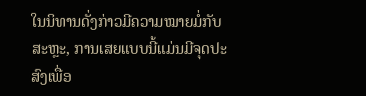ໃນນິທານດັ່ງກ່າວມີຄວາມໝາຍມໍ່ກັບສະຫຼະ, ການເສຍແບບນີ້ແມ່ນມີຈຸດປະສົງເພື່ອ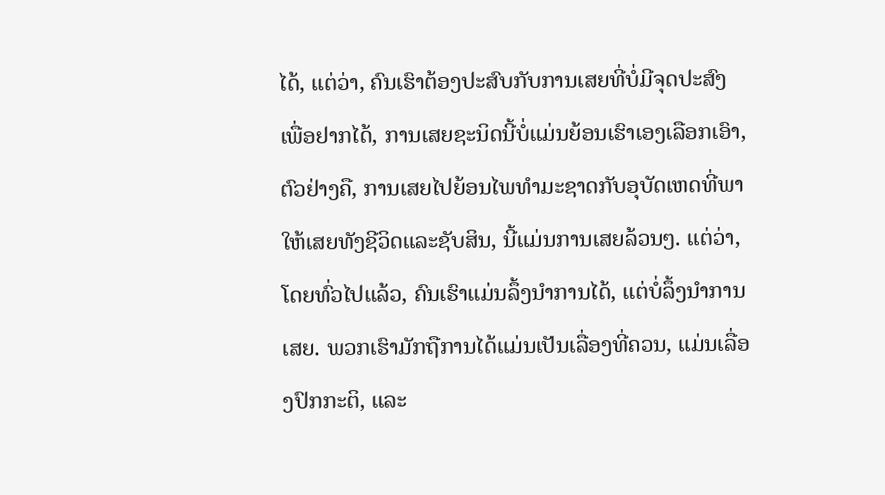ໄດ້, ແຕ່ວ່າ, ຄົນເຮົາຕ້ອງປະສົບກັບການເສຍທີ່ບໍ່ມີຈຸດປະສົງເພື່ອຢາກໄດ້, ການເສຍຊະນິດນີ້ບໍ່ແມ່ນຍ້ອນເຮົາເອງເລືອກເອົາ, ຕົວຢ່າງຄື, ການເສຍໄປຍ້ອນໄພທຳມະຊາດກັບອຸບັດເຫດທີ່ພາໃຫ້ເສຍທັງຊີວິດແລະຊັບສິນ, ນີ້ແມ່ນການເສຍລ້ວນໆ. ແຕ່ວ່າ, ໂດຍທົ່ວໄປແລ້ວ, ຄົນເຮົາແມ່ນລຶ້ງນຳການໄດ້, ແຕ່ບໍ່ລຶ້ງນຳການເສຍ. ພວກເຮົາມັກຖືການໄດ້ແມ່ນເປັນເລື່ອງທີ່ຄວນ, ແມ່ນເລື່ອງປົກກະຕິ, ແລະ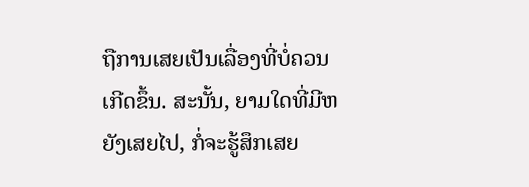ຖືການເສຍເປັນເລື່ອງທີ່ບໍ່ຄວນເກີດຂຶ້ນ. ສະນັ້ນ, ຍາມໃດທີ່ມີຫຍັງເສຍໄປ, ກໍ່ຈະຮູ້ສຶກເສຍ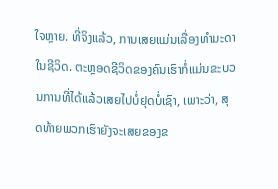ໃຈຫຼາຍ. ທີ່ຈິງແລ້ວ, ການເສຍແມ່ນເລື່ອງທຳມະດາໃນຊີວິດ. ຕະຫຼອດຊີວິດຂອງຄົນເຮົາກໍ່ແມ່ນຂະບວນການທີ່ໄດ້ແລ້ວເສຍໄປບໍ່ຢຸດບໍ່ເຊົາ, ເພາະວ່າ, ສຸດທ້າຍພວກເຮົາຍັງຈະເສຍຂອງຂ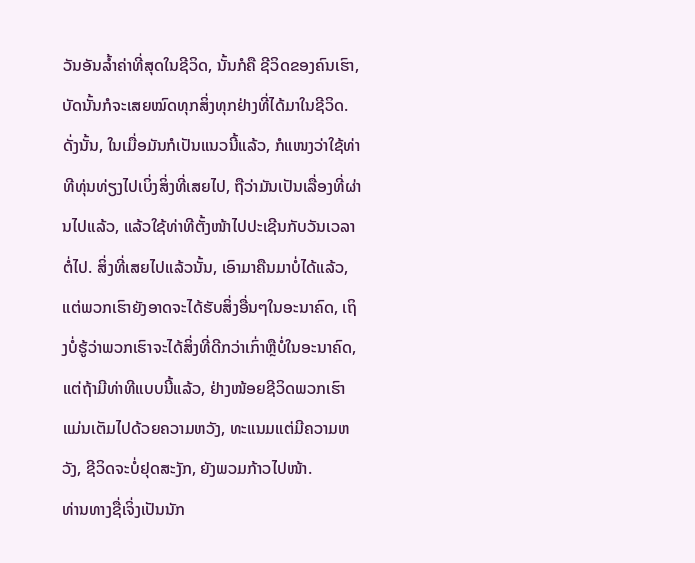ວັນອັນລ້ຳຄ່າທີ່ສຸດໃນຊີວິດ, ນັ້ນກໍຄື ຊີວິດຂອງຄົນເຮົາ, ບັດນັ້ນກໍຈະເສຍໝົດທຸກສິ່ງທຸກຢ່າງທີ່ໄດ້ມາໃນຊີວິດ. ດັ່ງນັ້ນ, ໃນເມື່ອມັນກໍເປັນແນວນີ້ແລ້ວ, ກໍແໜງວ່າໃຊ້ທ່າທີທຸ່ນທ່ຽງໄປເບິ່ງສິ່ງທີ່ເສຍໄປ, ຖືວ່າມັນເປັນເລື່ອງທີ່ຜ່ານໄປແລ້ວ, ແລ້ວໃຊ້ທ່າທີຕັ້ງໜ້າໄປປະເຊີນກັບວັນເວລາຕໍ່ໄປ. ສິ່ງທີ່ເສຍໄປແລ້ວນັ້ນ, ເອົາມາຄືນມາບໍ່ໄດ້ແລ້ວ, ແຕ່ພວກເຮົາຍັງອາດຈະໄດ້ຮັບສິ່ງອື່ນໆໃນອະນາຄົດ, ເຖິງບໍ່ຮູ້ວ່າພວກເຮົາຈະໄດ້ສິ່ງທີ່ດີກວ່າເກົ່າຫຼືບໍ່ໃນອະນາຄົດ, ແຕ່ຖ້າມີທ່າທີແບບນີ້ແລ້ວ, ຢ່າງໜ້ອຍຊີວິດພວກເຮົາແມ່ນເຕັມໄປດ້ວຍຄວາມຫວັງ, ທະແນມແຕ່ມີຄວາມຫວັງ, ຊີວິດຈະບໍ່ຢຸດສະງັກ, ຍັງພວມກ້າວໄປໜ້າ.
ທ່ານທາງຊື່ເຈິ່ງເປັນນັກ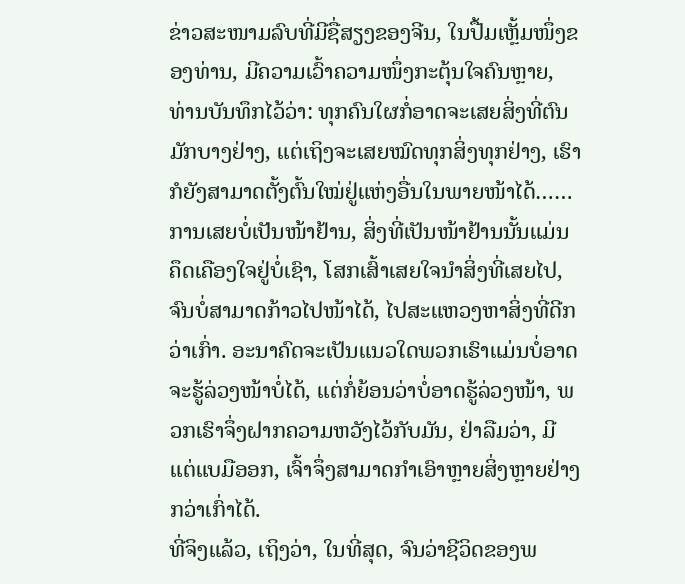ຂ່າວສະໜາມລົບທີ່ມີຊື່ສຽງຂອງຈີນ, ໃນປື້ມເຫຼັ້ມໜຶ່ງຂອງທ່ານ, ມີຄວາມເວົ້າຄວາມໜຶ່ງກະຕຸ້ນໃຈຄົນຫຼາຍ, ທ່ານບັນທຶກໄວ້ວ່າ: ທຸກຄົນໃຜກໍ່ອາດຈະເສຍສິ່ງທີ່ຕົນມັກບາງຢ່າງ, ແຕ່ເຖິງຈະເສຍໝົດທຸກສິ່ງທຸກຢ່າງ, ເຮົາກໍຍັງສາມາດຕັ້ງຕົ້ນໃໝ່ຢູ່ແຫ່ງອື່ນໃນພາຍໜ້າໄດ້……
ການເສຍບໍ່ເປັນໜ້າຢ້ານ, ສິ່ງທີ່ເປັນໜ້າຢ້ານນັ້ນແມ່ນຄຶດເຄືອງໃຈຢູ່ບໍ່ເຊົາ, ໂສກເສົ້າເສຍໃຈນຳສິ່ງທີ່ເສຍໄປ, ຈົນບໍ່ສາມາດກ້າວໄປໜ້າໄດ້, ໄປສະແຫວງຫາສິ່ງທີ່ດີກວ່າເກົ່າ. ອະນາຄົດຈະເປັນແນວໃດພວກເຮົາແມ່ນບໍ່ອາດຈະຮູ້ລ່ວງໜ້າບໍ່ໄດ້, ແຕ່ກໍ່ຍ້ອນວ່າບໍ່ອາດຮູ້ລ່ວງໜ້າ, ພວກເຮົາຈຶ່ງຝາກຄວາມຫວັງໄວ້ກັບມັນ, ຢ່າລືມວ່າ, ມີແຕ່ແບມືອອກ, ເຈົ້າຈຶ່ງສາມາດກຳເອົາຫຼາຍສິ່ງຫຼາຍຢ່າງກວ່າເກົ່າໄດ້.
ທີ່ຈິງແລ້ວ, ເຖິງວ່າ, ໃນທີ່ສຸດ, ຈົນວ່າຊີວິດຂອງພ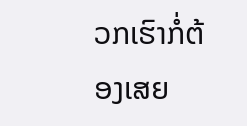ວກເຮົາກໍ່ຕ້ອງເສຍ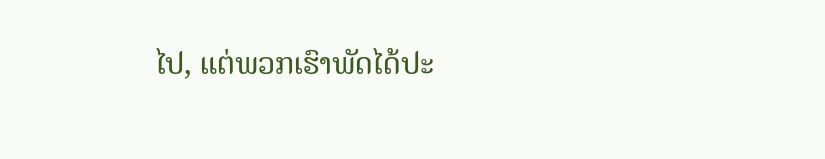ໄປ, ແຕ່ພວກເຮົາພັດໄດ້ປະ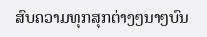ສົບຄວາມທຸກສຸກຕ່າງໆນາໆບົນ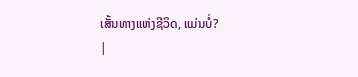ເສັ້ນທາງແຫ່ງຊີວິດ, ແມ່ນບໍ່?
|